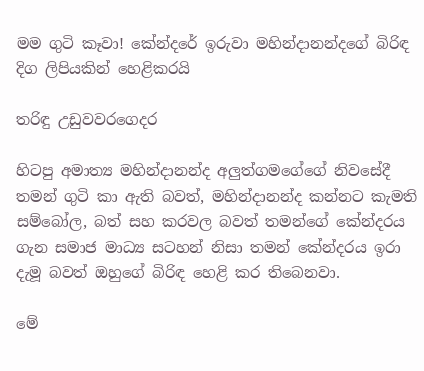මම ගුටි කෑවා! කේන්දරේ ඉරුවා මහින්දානන්දගේ බිරිඳ දිග ලිපියකින් හෙළිකරයි

තරිඳු උඩුවවරගෙදර

හිටපු අමාත්‍ය මහින්දානන්ද අලුත්ගමගේගේ නිවසේදී තමන් ගුටි කා ඇති බවත්, මහින්දානන්ද කන්නට කැමති සම්බෝල, බත් සහ කරවල බවත් තමන්ගේ කේන්දරය ගැන සමාජ මාධ්‍ය සටහන් නිසා තමන් කේන්දරය ඉරා දැමූ බවත් ඔහුගේ බිරිඳ හෙළි කර තිබෙනවා.

මේ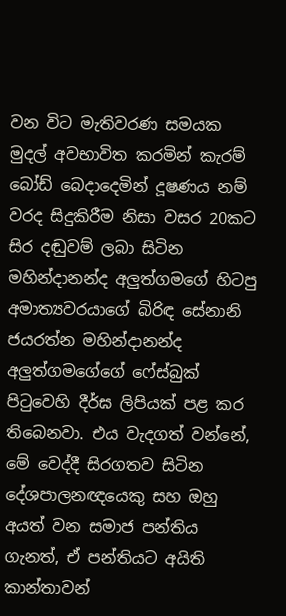වන විට මැතිවරණ සමයක මුදල් අවභාවිත කරමින් කැරම් බෝඩ් බෙදාදෙමින් දූෂණය නම් වරද සිදුකිරීම නිසා වසර 20කට සිර දඬුවම් ලබා සිටින මහින්දානන්ද අලුත්ගමගේ හිටපු අමාත්‍යවරයාගේ බිරිඳ සේනානි ජයරත්න මහින්දානන්ද අලුත්ගමගේගේ ෆේස්බුක් පිටුවෙහි දීර්ඝ ලිපියක් පළ කර තිබෙනවා. එය වැදගත් වන්නේ, මේ වෙද්දී සිරගතව සිටින දේශපාලනඥයෙකු සහ ඔහු අයත් වන සමාජ පන්තිය ගැනත්, ඒ පන්තියට අයිති කාන්තාවන්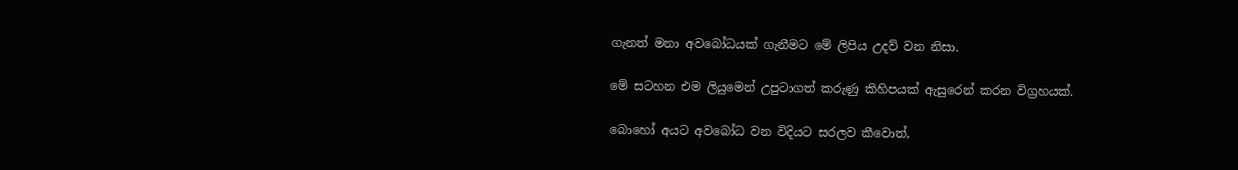ගැනත් මනා අවබෝධයක් ගැනීමට මේ ලිපිය උදව් වන නිසා.

මේ සටහන එම ලියුමෙන් උපුටාගත් කරුණු කිහිපයක් ඇසුරෙන් කරන විග්‍රහයක්.

බොහෝ අයට අවබෝධ වන විදියට සරලව කීවොත්,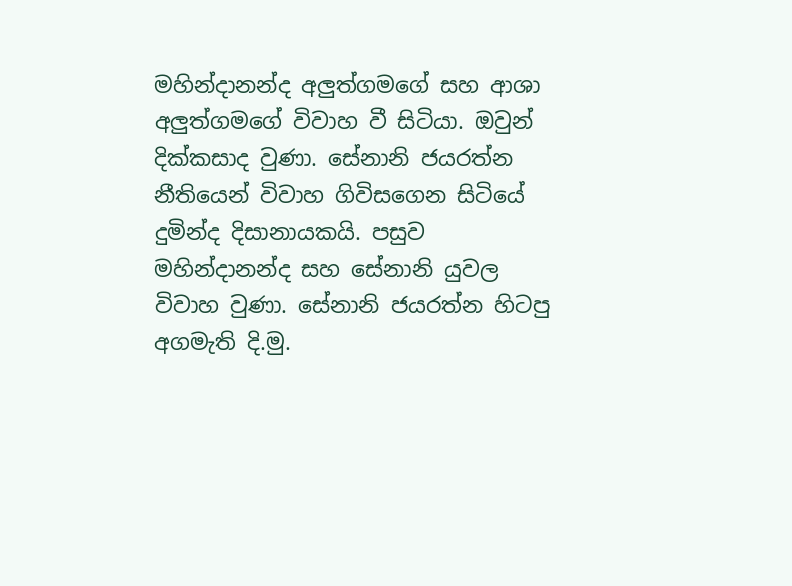මහින්දානන්ද අලුත්ගමගේ සහ ආශා අලුත්ගමගේ විවාහ වී සිටියා. ඔවුන් දික්කසාද වුණා. සේනානි ජයරත්න නීතියෙන් විවාහ ගිවිසගෙන සිටියේ දුමින්ද දිසානායකයි. පසුව මහින්දානන්ද සහ සේනානි යුවල විවාහ වුණා. සේනානි ජයරත්න හිටපු අගමැති දි.මු.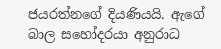ජයරත්නගේ දියණියයි. ඇගේ බාල සහෝදරයා අනුරාධ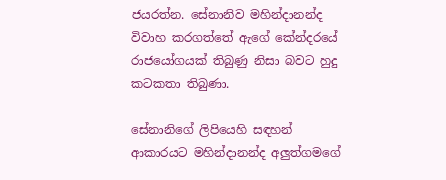ජයරත්න. සේනානිව මහින්දානන්ද විවාහ කරගත්තේ ඇගේ කේන්දරයේ රාජයෝගයක් තිබුණු නිසා බවට හුදු කටකතා තිබුණා.

සේනානිගේ ලිපියෙහි සඳහන් ආකාරයට මහින්දානන්ද අලුත්ගමගේ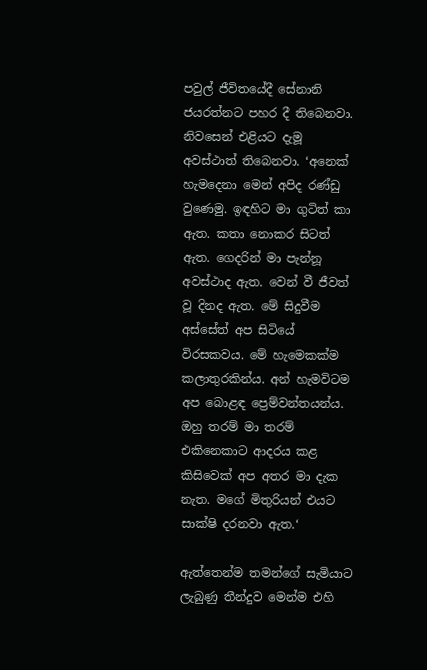පවුල් ජීවිතයේදී සේනානි ජයරත්නට පහර දී තිබෙනවා. නිවසෙන් එළියට දැමූ අවස්ථාත් තිබෙනවා. ‘අනෙක් හැමදෙනා මෙන් අපිද රණ්ඩු වුණෙමු. ඉඳහිට මා ගුටිත් කා ඇත. කතා නොකර සිටත් ඇත. ගෙදරින් මා පැන්නූ අවස්ථාද ඇත. වෙන් වී ජීවත් වූ දිනද ඇත. මේ සිදුවීම අස්සේත් අප සිටියේ විරසකවය. මේ හැමෙකක්ම කලාතුරකින්ය. අන් හැමවිටම අප බොළඳ ප්‍රෙම්වන්තයන්ය. ඔහු තරම් මා තරම් එකිනෙකාට ආදරය කළ කිසිවෙක් අප අතර මා දැක නැත. මගේ මිතුරියන් එයට සාක්ෂි දරනවා ඇත.‘

ඇත්තෙන්ම තමන්ගේ සැමියාට ලැබුණු තීන්දුව මෙන්ම එහි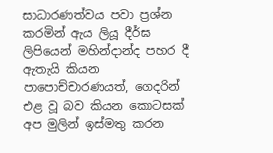සාධාරණත්වය පවා ප්‍රශ්න කරමින් ඇය ලියූ දීර්ඝ ලිපියෙන් මහින්දාන්ද පහර දී ඇතැයි කියන පාපොච්චාරණයත්, ගෙදරින් එළ වූ බව කියන කොටසක් අප මුලින් ඉස්මතු කරන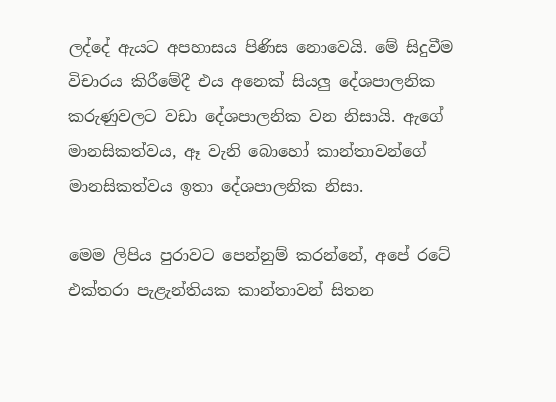ලද්දේ ඇයට අපහාසය පිණිස නොවෙයි. මේ සිදුවීම විචාරය කිරීමේදී එය අනෙක් සියලු දේශපාලනික කරුණුවලට වඩා දේශපාලනික වන නිසායි. ඇගේ මානසිකත්වය, ඈ වැනි බොහෝ කාන්තාවන්ගේ මානසිකත්වය ඉතා දේශපාලනික නිසා.

මෙම ලිපිය පුරාවට පෙන්නුම් කරන්නේ, අපේ රටේ එක්තරා පැළැන්තියක කාන්තාවන් සිතන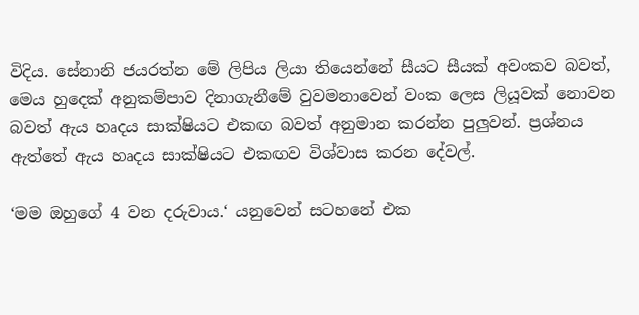විදිය. සේනානි ජයරත්න මේ ලිපිය ලියා තියෙන්නේ සීයට සීයක් අවංකව බවත්, මෙය හුදෙක් අනුකම්පාව දිනාගැනීමේ වුවමනාවෙන් වංක ලෙස ලියූවක් නොවන බවත් ඇය හෘදය සාක්ෂියට එකඟ බවත් අනුමාන කරන්න පුලුවන්. ප්‍රශ්නය ඇත්තේ ඇය හෘදය සාක්ෂියට එකඟව විශ්වාස කරන දේවල්.

‘මම ඔහුගේ 4 වන දරුවාය.‘ යනුවෙන් සටහනේ එක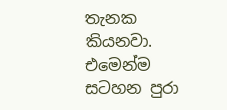තැනක කියනවා. එමෙන්ම සටහන පුරා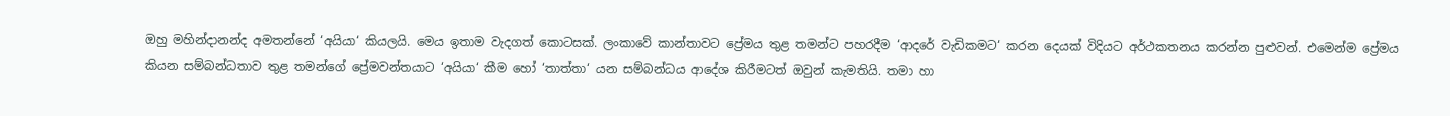ඔහු මහින්දානන්ද අමතන්නේ ‘අයියා‘ කියලයි. මෙය ඉතාම වැදගත් කොටසක්. ලංකාවේ කාන්තාවට ප්‍රේමය තුළ තමන්ට පහරදීම ‘ආදරේ වැඩිකමට‘ කරන දෙයක් විදියට අර්ථකතනය කරන්න පුළුවන්. එමෙන්ම ප්‍රේමය කියන සම්බන්ධතාව තුළ තමන්ගේ ප්‍රේමවන්තයාට ‘අයියා‘ කීම හෝ ‘තාත්තා‘ යන සම්බන්ධය ආදේශ කිරීමටත් ඔවුන් කැමතියි. තමා හා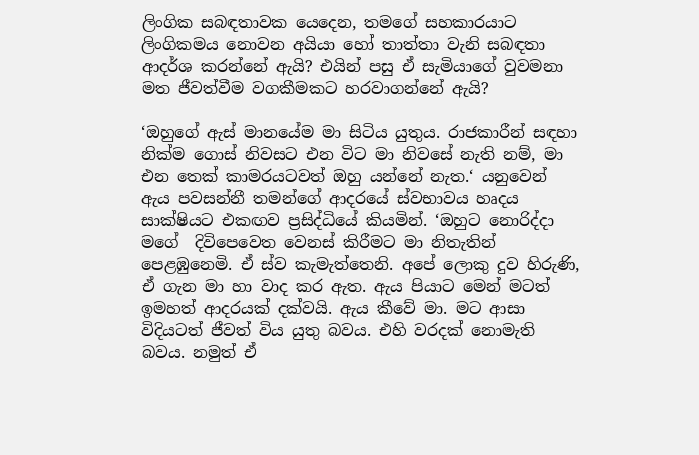ලිංගික සබඳතාවක යෙදෙන, තමගේ සහකාරයාට ලිංගිකමය නොවන අයියා හෝ තාත්තා වැනි සබඳතා ආදර්ශ කරන්නේ ඇයි? එයින් පසු ඒ සැමියාගේ වුවමනා මත ජීවත්වීම වගකීමකට හරවාගන්නේ ඇයි?

‘ඔහුගේ ඇස් මානයේම මා සිටිය යුතුය. රාජකාරීන් සඳහා නික්ම ගොස් නිවසට එන විට මා නිවසේ නැති නම්, මා එන තෙක් කාමරයටවත් ඔහු යන්නේ නැත.‘ යනුවෙන් ඇය පවසන්නී තමන්ගේ ආදරයේ ස්වභාවය හෘදය සාක්ෂියට එකඟව ප්‍රසිද්ධියේ කියමින්. ‘ඔහුට නොරිද්දා මගේ  දිවිපෙවෙත වෙනස් කිරීමට මා නිතැතින් පෙළඹුනෙමි. ඒ ස්ව කැමැත්තෙනි. අපේ ලොකු දුව හිරුණි, ඒ ගැන මා හා වාද කර ඇත. ඇය පියාට මෙන් මටත් ඉමහත් ආදරයක් දක්වයි. ඇය කීවේ මා. මට ආසා විදියටත් ජීවත් විය යුතු බවය. එහි වරදක් නොමැති බවය. නමුත් ඒ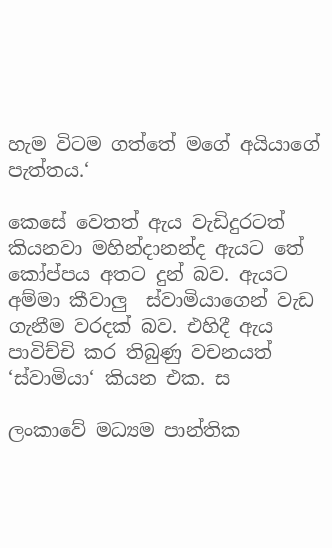හැම විටම ගත්තේ මගේ අයියාගේ පැත්තය.‘

කෙසේ වෙතත් ඇය වැඩිදුරටත් කියනවා මහින්දානන්ද ඇයට තේ කෝප්පය අතට දුන් බව. ඇයට අම්මා කීවාලු  ස්වාමියාගෙන් වැඩ ගැනීම වරදක් බව. එහිදී ඇය පාවිච්චි කර තිබුණු වචනයත් ‘ස්වාමියා‘ කියන එක. ස

ලංකාවේ මධ්‍යම පාන්තික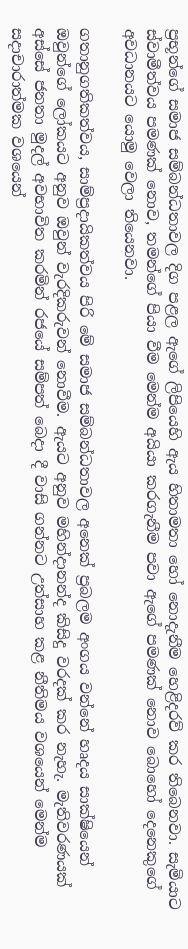ප්‍රභූන්ගේ සමාජ සම්බන්ධතාවල දිග පළල ඇගේ ලිපියෙහි ඇය හිතාමතා හෝ නොදැනීම හෙළිදරව් කර තිබෙනවා. සැමියාට ස්වාමීත්වය පමණක් නොව, තමන්ගේ පියා වීම මෙන්ම අයියා කරගැනීම පවා ඇගේ පමණක් නොව බොහෝ දෙනෙකුගේ අවධානයට යොමු වෙලා තියෙනවා.

ගතානුගතිකත්වය, සාම්ප්‍රදායිකත්වය පිරි මේ සමාජ සම්බන්ධතාවල අනෙක් ප්‍රබලම අංගය වන්නේ හෘදය සාක්ෂියෙන් ඔවුන්ගේ ලෝකයට අනුව ඔවුන් වැරදිකරුවන් නොවීම. ඇයට අනුව මහින්දානන්ද කිසිදු වරදක් කර නැහැ. මැතිවරණයක් අස්සේ ජනතා මුදල් අවභාවිත කරමින් රජයේ සම්පත් බෙදා දී වාසි ගන්නට උත්සාහ කළ නීතිමය වශයෙන් මෙන්ම සදාචාරාත්මක වශයෙන්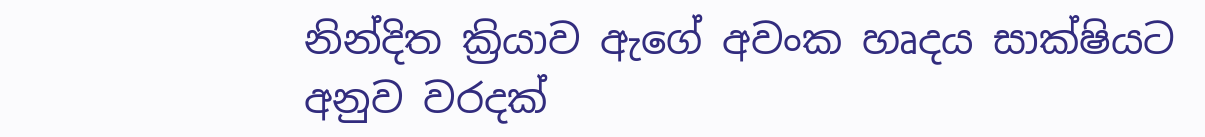නින්දිත ක්‍රියාව ඇගේ අවංක හෘදය සාක්ෂියට අනුව වරදක්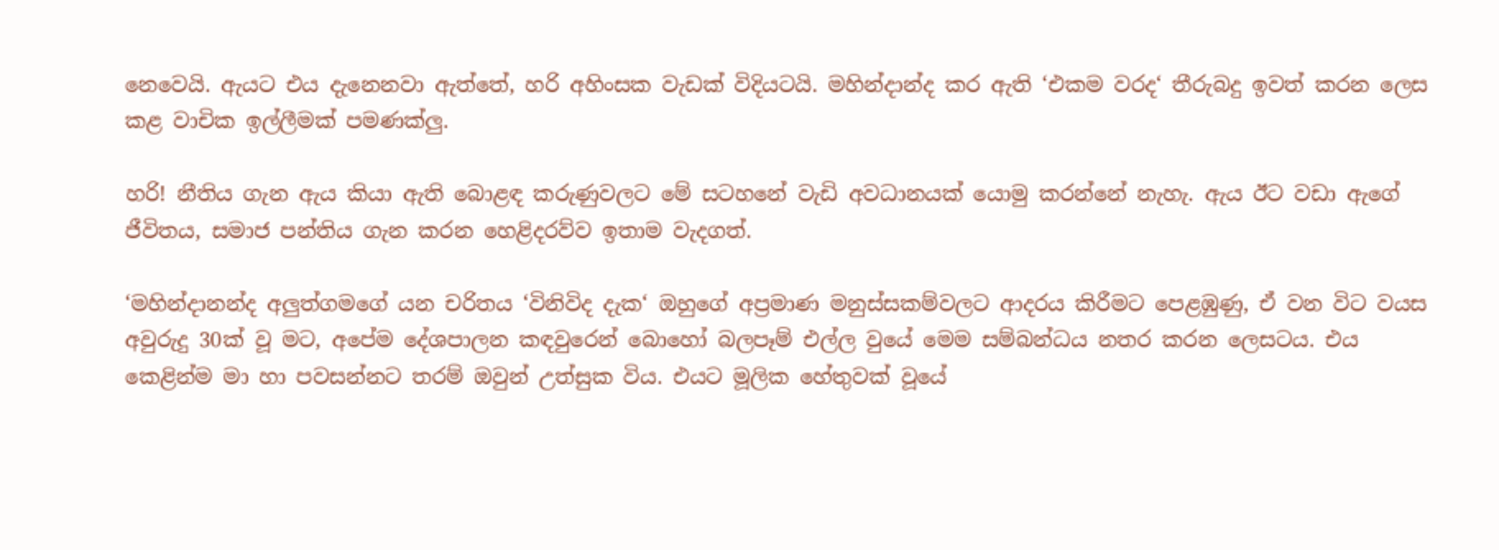නෙවෙයි. ඇයට එය දැනෙනවා ඇත්තේ, හරි අහිංසක වැඩක් විදියටයි. මහින්දාන්ද කර ඇති ‘එකම වරද‘ තීරුබදු ඉවත් කරන ලෙස කළ වාචික ඉල්ලීමක් පමණක්ලු.

හරි! නීතිය ගැන ඇය කියා ඇති බොළඳ කරුණුවලට මේ සටහනේ වැඩි අවධානයක් යොමු කරන්නේ නැහැ. ඇය ඊට වඩා ඇගේ ජීවිතය, සමාජ පන්තිය ගැන කරන හෙළිදරව්ව ඉතාම වැදගත්.

‘මහින්දානන්ද අලුත්ගමගේ යන චරිතය ‘විනිවිද දැක‘ ඔහුගේ අප්‍රමාණ මනුස්සකම්වලට ආදරය කිරීමට පෙළඹුණු, ඒ වන විට වයස අවුරුදු 30ක් වූ මට, අපේම දේශපාලන කඳවුරෙන් බොහෝ බලපෑම් එල්ල වුයේ මෙම සම්බන්ධය නතර කරන ලෙසටය. එය කෙළින්ම මා හා පවසන්නට තරම් ඔවුන් උත්සුක විය. එයට මූලික හේතුවක් වූයේ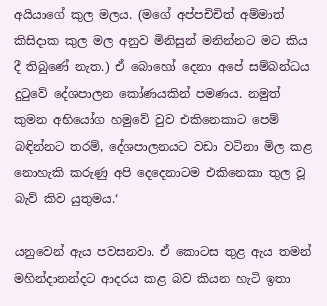අයියාගේ කුල මලය. (මගේ අප්පචිචිත් අම්මාත් කිසිදාක කුල මල අනුව මිනිසුන් මනින්නට මට කිය දී තිබුණේ නැත.) ඒ බොහෝ දෙනා අපේ සම්බන්ධය දුටුවේ දේශපාලන කෝණයකින් පමණය. නමුත් කුමන අභියෝග හමුවේ වුව එකිනෙකාට පෙම් බඳින්නට තරම්, දේශපාලනයට වඩා වටිනා මිල කළ නොහැකි කරුණු අපි දෙදෙනාටම එකිනෙකා තුල වූ බැව් කිව යුතුමය.‘

යනුවෙන් ඇය පවසනවා. ඒ කොටස තුළ ඇය තමන් මහින්දානන්දට ආදරය කළ බව කියන හැටි ඉතා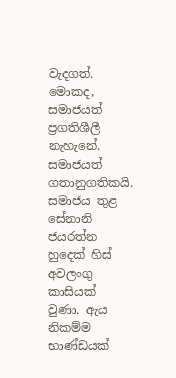වැදගත්. මොකද, සමාජයත් ප්‍රගතිශීලී නැහැනේ. සමාජයත් ගතානුගතිකයි. සමාජය තුළ සේනානි ජයරත්න හුදෙක් හිස් අවලංගු කාසියක් වුණා. ඇය නිකම්ම භාණ්ඩයක්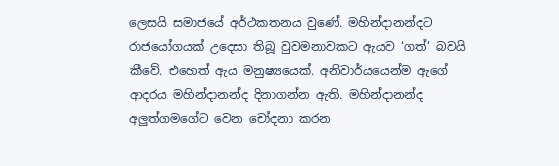ලෙසයි සමාජයේ අර්ථකතනය වුණේ. මහින්දානන්දට රාජයෝගයක් උදෙසා තිබූ වුවමනාවකට ඇයව ‘ගත්‘ බවයි කීවේ. එහෙත් ඇය මනුෂ්‍යයෙක්. අනිවාර්යයෙන්ම ඇගේ ආදරය මහින්දානන්ද දිනාගන්න ඇති. මහින්දානන්ද අලුත්ගමගේට වෙන චෝදනා කරන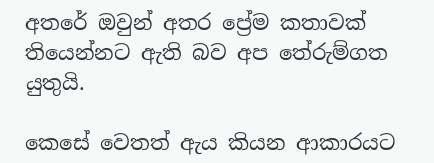අතරේ ඔවුන් අතර ප්‍රේම කතාවක් තියෙන්නට ඇති බව අප තේරුම්ගත යුතුයි.

කෙසේ වෙතත් ඇය කියන ආකාරයට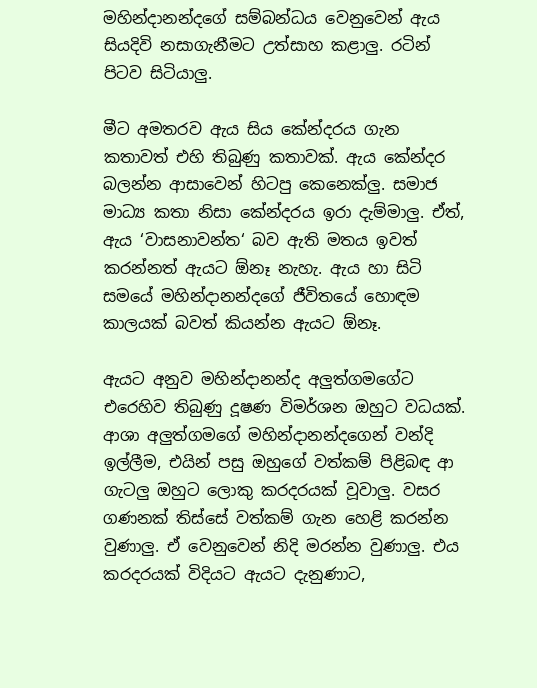මහින්දානන්දගේ සම්බන්ධය වෙනුවෙන් ඇය සියදිවි නසාගැනීමට උත්සාහ කළාලු. රටින් පිටව සිටියාලු.

මීට අමතරව ඇය සිය කේන්දරය ගැන කතාවත් එහි තිබුණු කතාවක්. ඇය කේන්දර බලන්න ආසාවෙන් හිටපු කෙනෙක්ලු. සමාජ මාධ්‍ය කතා නිසා කේන්දරය ඉරා දැම්මාලු. ඒත්, ඇය ‘වාසනාවන්ත‘ බව ඇති මතය ඉවත් කරන්නත් ඇයට ඕනෑ නැහැ. ඇය හා සිටි සමයේ මහින්දානන්දගේ ජීවිතයේ හොඳම කාලයක් බවත් කියන්න ඇයට ඕනෑ.

ඇයට අනුව මහින්දානන්ද අලුත්ගමගේට එරෙහිව තිබුණු දූෂණ විමර්ශන ඔහුට වධයක්. ආශා අලුත්ගමගේ මහින්දානන්දගෙන් වන්දි ඉල්ලීම, එයින් පසු ඔහුගේ වත්කම් පිළිබඳ ආ ගැටලු ඔහුට ලොකු කරදරයක් වූවාලු. වසර ගණනක් තිස්සේ වත්කම් ගැන හෙළි කරන්න වුණාලු. ඒ වෙනුවෙන් නිදි මරන්න වුණාලු. එය කරදරයක් විදියට ඇයට දැනුණාට,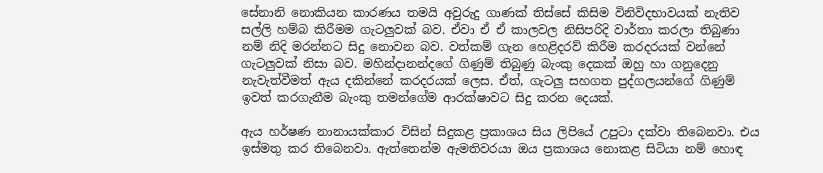සේනානි නොකියන කාරණය තමයි අවුරුදු ගාණක් තිස්සේ කිසිම විනිවිදභාවයක් නැතිව සල්ලි හම්බ කිරීමම ගැටලුවක් බව. ඒවා ඒ ඒ කාලවල නිසිපරිදි වාර්තා කරලා තිබුණා නම් නිදි මරන්නට සිදු නොවන බව. වත්කම් ගැන හෙළිදරව් කිරීම කරදරයක් වන්නේ ගැටලුවක් නිසා බව. මහින්දානන්දගේ ගිණුම් තිබුණු බැංකු දෙකක් ඔහු හා ගනුදෙනු නැවැත්වීමත් ඇය දකින්නේ කරදරයක් ලෙස. ඒත්, ගැටලු සහගත පුද්ගලයන්ගේ ගිණුම් ඉවත් කරගැනීම බැංකු තමන්ගේම ආරක්ෂාවට සිදු කරන දෙයක්.

ඇය හර්ෂණ නානායක්කාර විසින් සිදුකළ ප්‍රකාශය සිය ලිපියේ උපුටා දක්වා තිබෙනවා. එය ඉස්මතු කර තිබෙනවා. ඇත්තෙන්ම ඇමතිවරයා ඔය ප්‍රකාශය නොකළ සිටියා නම් හොඳ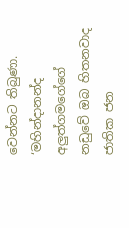වෙන්නට තිබුණා. ‘මහින්දානන්ද අලුත්ගමගේගේ නඩුවේ ඔබ හිතනවාද ජාතික ජන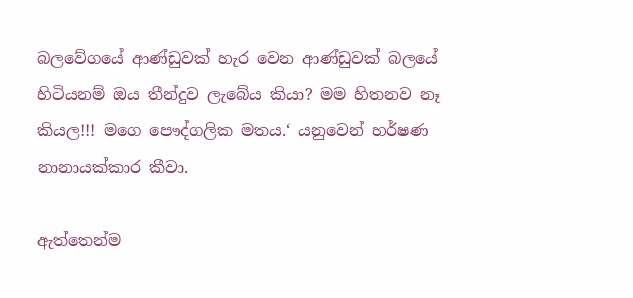බලවේගයේ ආණ්ඩුවක් හැර වෙන ආණ්ඩුවක් බලයේ හිටියනම් ඔය තීන්දුව ලැබේය කියා? මම හිතනව නෑ කියල!!! මගෙ පෞද්ගලික මතය.‘ යනුවෙන් හර්ෂණ නානායක්කාර කීවා.

ඇත්තෙන්ම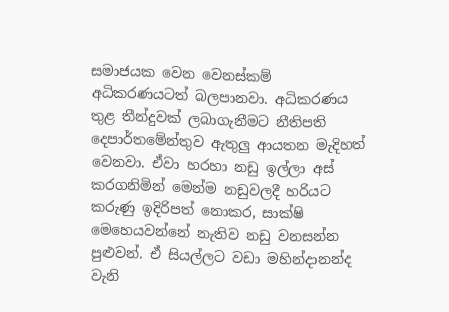සමාජයක වෙන වෙනස්කම් අධිකරණයටත් බලපානවා. අධිකරණය තුළ තීන්දුවක් ලබාගැනීමට නීතිපති දෙපාර්තමේන්තුව ඇතුලු ආයතන මැදිහත් වෙනවා. ඒවා හරහා නඩු ඉල්ලා අස් කරගනිමින් මෙන්ම නඩුවලදී හරියට කරුණු ඉදිරිපත් නොකර, සාක්ෂි මෙහෙයවන්නේ නැතිව නඩු වනසන්න පුළුවන්. ඒ සියල්ලට වඩා මහින්දානන්ද වැනි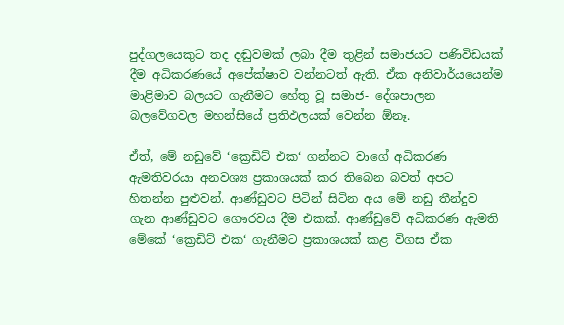පුද්ගලයෙකුට තද දඬුවමක් ලබා දීම තුළින් සමාජයට පණිවිඩයක් දීම අධිකරණයේ අපේක්ෂාව වන්නටත් ඇති. ඒක අනිවාර්යයෙන්ම මාළිමාව බලයට ගැනීමට හේතු වූ සමාජ- දේශපාලන බලවේගවල මහන්සියේ ප්‍රතිඵලයක් වෙන්න ඕනෑ.

ඒත්, මේ නඩුවේ ‘ක්‍රෙඩිට් එක‘ ගන්නට වාගේ අධිකරණ ඇමතිවරයා අනවශ්‍ය ප්‍රකාශයක් කර තිබෙන බවත් අපට හිතන්න පුළුවන්. ආණ්ඩුවට පිටින් සිටින අය මේ නඩු තීන්දුව ගැන ආණ්ඩුවට ගෞරවය දීම එකක්. ආණ්ඩුවේ අධිකරණ ඇමති මේකේ ‘ක්‍රෙඩිට් එක‘ ගැනීමට ප්‍රකාශයක් කළ විගස ඒක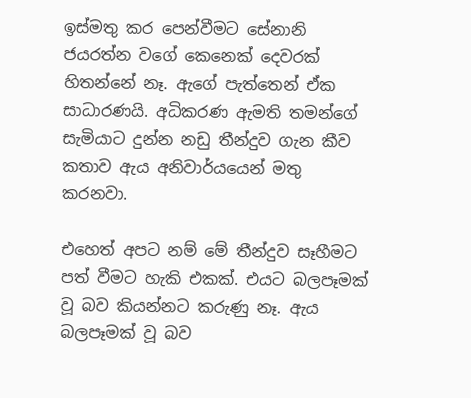ඉස්මතු කර පෙන්වීමට සේනානි ජයරත්න වගේ කෙනෙක් දෙවරක් හිතන්නේ නෑ. ඇගේ පැත්තෙන් ඒක සාධාරණයි. අධිකරණ ඇමති තමන්ගේ සැමියාට දුන්න නඩු තීන්දුව ගැන කීව කතාව ඇය අනිවාර්යයෙන් මතු කරනවා.

එහෙත් අපට නම් මේ තීන්දුව සෑහීමට පත් වීමට හැකි එකක්. එයට බලපෑමක් වූ බව කියන්නට කරුණු නෑ. ඇය බලපෑමක් වූ බව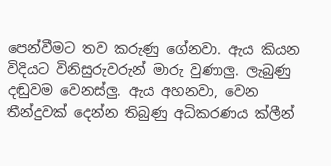පෙන්වීමට තව කරුණු ගේනවා. ඇය කියන විදියට විනිසුරුවරුන් මාරු වුණාලු. ලැබුණු දඬුවම වෙනස්ලු. ඇය අහනවා, වෙන තීන්දුවක් දෙන්න තිබුණු අධිකරණය ක්ලීන්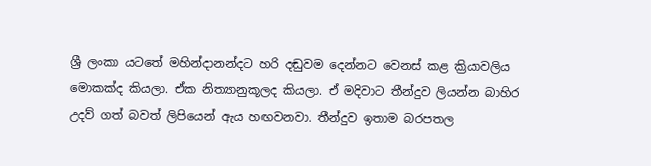ශ්‍රී ලංකා යටතේ මහින්දානන්දට හරි දඬුවම දෙන්නට වෙනස් කළ ක්‍රියාවලිය මොකක්ද කියලා. ඒක නිත්‍යානුකූලද කියලා. ඒ මදිවාට තීන්දුව ලියන්න බාහිර උදව් ගත් බවත් ලිපියෙන් ඇය හඟවනවා. තීන්දුව ඉතාම බරපතල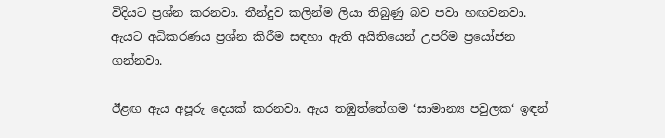විදියට ප්‍රශ්න කරනවා. තීන්දුව කලින්ම ලියා තිබුණු බව පවා හඟවනවා. ඇයට අධිකරණය ප්‍රශ්න කිරීම සඳහා ඇති අයිතියෙන් උපරිම ප්‍රයෝජන ගන්නවා.

ඊළඟ ඇය අපූරු දෙයක් කරනවා. ඇය තඹුත්තේගම ‘සාමාන්‍ය පවුලක‘ ඉඳන්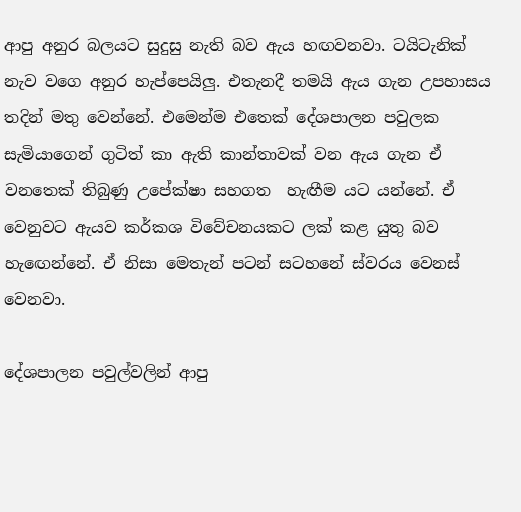ආපු අනුර බලයට සුදුසු නැති බව ඇය හඟවනවා. ටයිටැනික් නැව වගෙ අනුර හැප්පෙයිලු. එතැනදී තමයි ඇය ගැන උපහාසය තදින් මතු වෙන්නේ. එමෙන්ම එතෙක් දේශපාලන පවුලක සැමියාගෙන් ගුටිත් කා ඇති කාන්තාවක් වන ඇය ගැන ඒ වනතෙක් තිබුණු උපේක්ෂා සහගත  හැඟීම යට යන්නේ. ඒ වෙනුවට ඇයව කර්කශ විවේචනයකට ලක් කළ යුතු බව හැඟෙන්නේ. ඒ නිසා මෙතැන් පටන් සටහනේ ස්වරය වෙනස් වෙනවා.

දේශපාලන පවුල්වලින් ආපු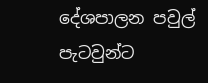දේශපාලන පවුල් පැටවුන්ට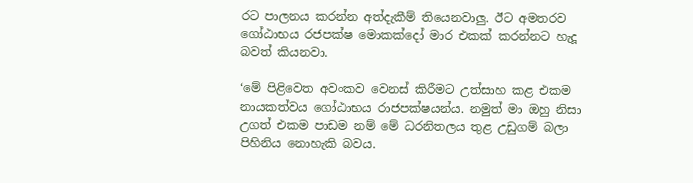රට පාලනය කරන්න අත්දැකීම් තියෙනවාලු. ඊට අමතරව ගෝඨාභය රජපක්ෂ මොකක්දෝ මාර එකක් කරන්නට හැදූ බවත් කියනවා.

‘මේ පිළිවෙත අවංකව වෙනස් කිරීමට උත්සාහ කළ එකම නායකත්වය ගෝඨාභය රාජපක්ෂයන්ය. නමුත් මා ඔහු නිසා උගත් එකම පාඩම නම් මේ ධරනිතලය තුළ උඩුගම් බලා පිහිනිය නොහැකි බවය.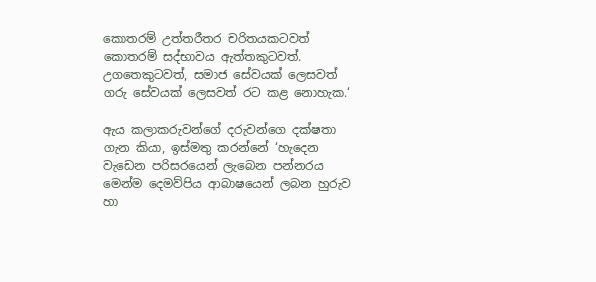කොතරම් උත්තරීතර චරිතයකටවත් කොතරම් සද්භාවය ඇත්තකුටවත්. උගතෙකුටවත්, සමාජ සේවයක් ලෙසවත් ගරු සේවයක් ලෙසවත් රට කළ නොහැක.‘

ඇය කලාකරුවන්ගේ දරුවන්ගෙ දක්ෂතා ගැන කියා, ඉස්මතු කරන්නේ ‘හැදෙන වැඩෙන පරිසරයෙන් ලැබෙන පන්නරය මෙන්ම දෙමව්පිය ආබාෂයෙන් ලබන හුරුව හා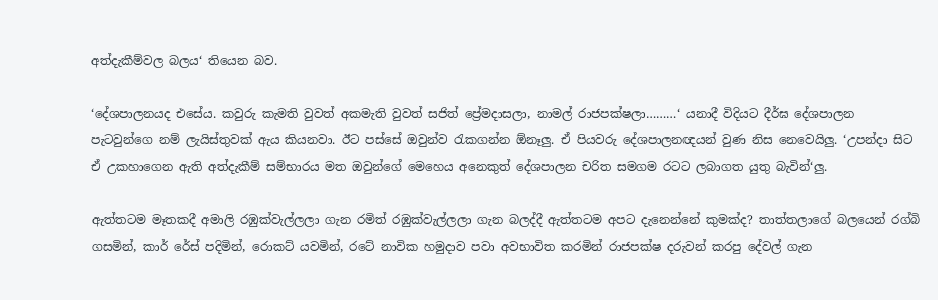අත්දැකීම්වල බලය‘ තියෙන බව.

‘දේශපාලනයද එසේය. කවුරු කැමති වුවත් අකමැති වුවත් සජිත් ප්‍රේමදාසලා, නාමල් රාජපක්ෂලා………‘ යනාදී විදියට දීර්ඝ දේශපාලන පැටවුන්ගෙ නම් ලැයිස්තුවක් ඇය කියනවා. ඊට පස්සේ ඔවුන්ව රැකගන්න ඕනෑලු. ඒ පියවරු දේශපාලනඥයන් වුණ නිස නෙවෙයිලු. ‘උපන්දා සිට ඒ උකහාගෙන ඇති අත්දැකීම් සම්භාරය මත ඔවුන්ගේ මෙහෙය අනෙකුත් දේශපාලන චරිත සමගම රටට ලබාගත යුතු බැවින්‘ලු.

ඇත්තටම මෑතකදී අමාලි රඹුක්වැල්ලලා ගැන රමිත් රඹුක්වැල්ලලා ගැන බලද්දී ඇත්තටම අපට දැනෙන්නේ කුමක්ද? තාත්තලාගේ බලයෙන් රග්බි ගසමින්, කාර් රේස් පදිමින්, රොකට් යවමින්, රටේ නාවික හමුදාව පවා අවභාවිත කරමින් රාජපක්ෂ දරුවන් කරපු දේවල් ගැන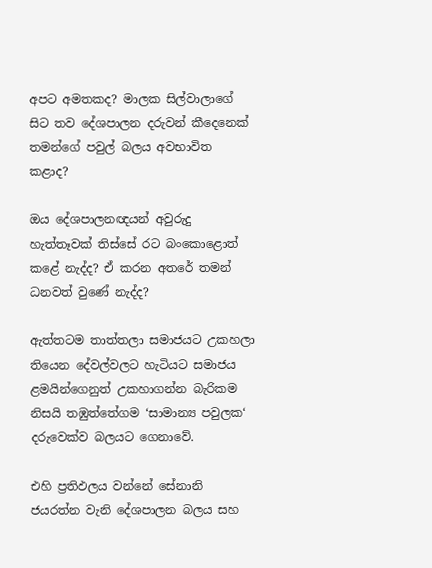අපට අමතකද? මාලක සිල්වාලාගේ සිට තව දේශපාලන දරුවන් කීදෙනෙක් තමන්ගේ පවුල් බලය අවභාවිත කළාද?

ඔය දේශපාලනඥයන් අවුරුදු හැත්තෑවක් තිස්සේ රට බංකොළොත් කළේ නැද්ද? ඒ කරන අතරේ තමන් ධනවත් වුණේ නැද්ද?

ඇත්තටම තාත්තලා සමාජයට උකහලා තියෙන දේවල්වලට හැටියට සමාජය ළමයින්ගෙනුත් උකහාගන්න බැරිකම නිසයි තඹුත්තේගම ‘සාමාන්‍ය පවුලක‘ දරුවෙක්ව බලයට ගෙනාවේ.

එහි ප්‍රතිඵලය වන්නේ සේනානි ජයරත්න වැනි දේශපාලන බලය සහ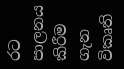රට පාලනය කිරීම ගැන විකෘති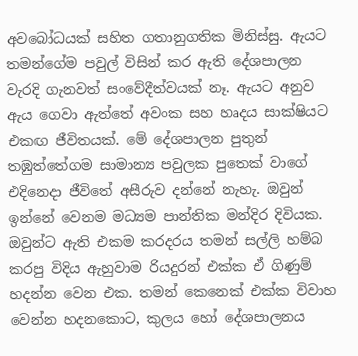අවබෝධයක් සහිත ගතානුගතික මිනිස්සු. ඇයට තමන්ගේම පවුල් විසින් කර ඇති දේශපාලන වැරදි ගැනවත් සංවේදීත්වයක් නෑ. ඇයට අනුව ඇය ගෙවා ඇත්තේ අවංක සහ හෘදය සාක්ෂියට එකඟ ජීවිතයක්. මේ දේශපාලන පුතුන් තඹුත්තේගම සාමාන්‍ය පවුලක පුතෙක් වාගේ එදිනෙදා ජීවිතේ අසීරුව දන්නේ නැහැ. ඔවුන් ඉන්නේ වෙනම මධ්‍යම පාන්තික මන්දිර දිවියක. ඔවුන්ට ඇති එකම කරදරය තමන් සල්ලි හම්බ කරපු විදිය ඇහුවාම රියදුරන් එක්ක ඒ ගිණුම් හදන්න වෙන එක. තමන් කෙනෙක් එක්ක විවාහ වෙන්න හදනකොට, කුලය හෝ දේශපාලනය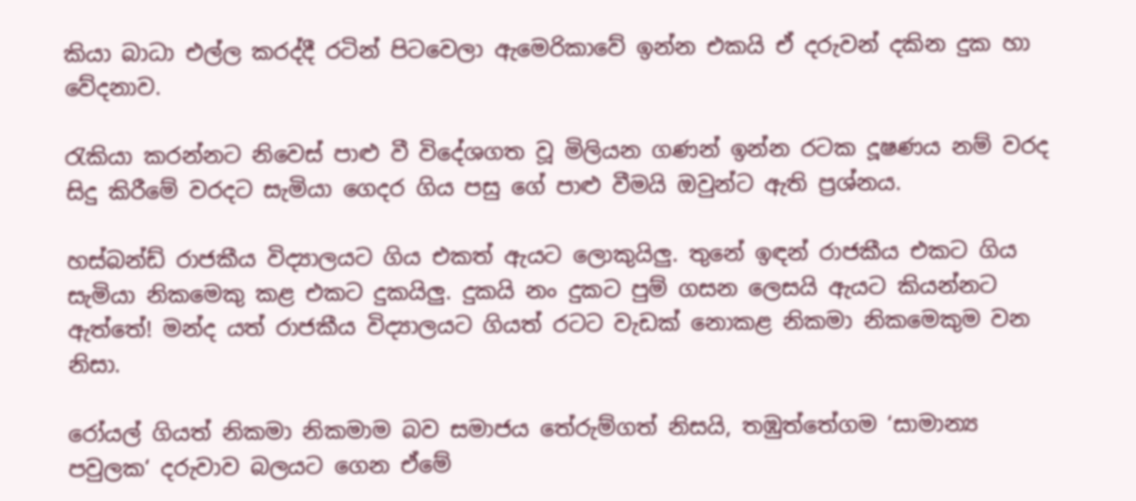කියා බාධා එල්ල කරද්දී රටින් පිටවෙලා ඇමෙරිකාවේ ඉන්න එකයි ඒ දරුවන් දකින දුක හා වේදනාව.

රැකියා කරන්නට නිවෙස් පාළු වී විදේශගත වූ මිලියන ගණන් ඉන්න රටක දූෂණය නම් වරද සිදු කිරීමේ වරදට සැමියා ගෙදර ගිය පසු ගේ පාළු වීමයි ඔවුන්ට ඇති ප්‍රශ්නය.

හස්බන්ඩ් රාජකීය විද්‍යාලයට ගිය එකත් ඇයට ලොකුයිලු. තුනේ ඉඳන් රාජකීය එකට ගිය සැමියා නිකමෙකු කළ එකට දුකයිලු. දුකයි නං දුකට පුම් ගසන ලෙසයි ඇයට කියන්නට ඇත්තේ! මන්ද යත් රාජකීය විද්‍යාලයට ගියත් රටට වැඩක් නොකළ නිකමා නිකමෙකුම වන නිසා.

රෝයල් ගියත් නිකමා නිකමාම බව සමාජය තේරුම්ගත් නිසයි, තඹුත්තේගම ‘සාමාන්‍ය පවුලක‘ දරුවාව බලයට ගෙන ඒමේ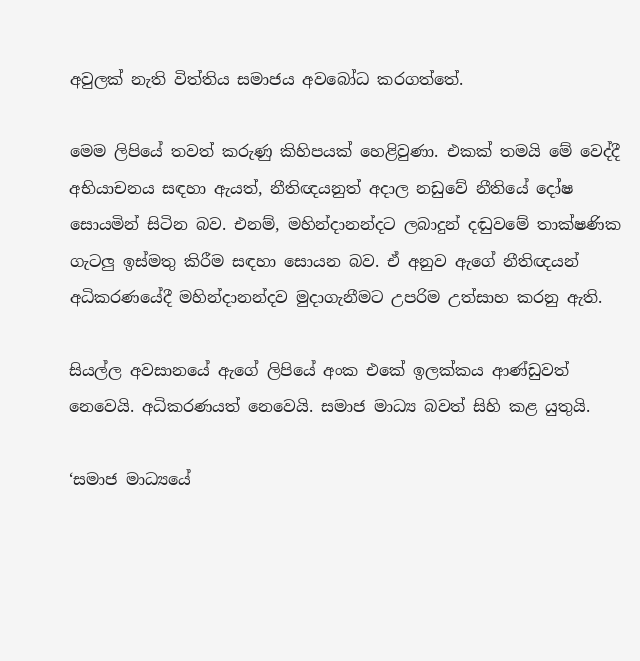අවුලක් නැති විත්තිය සමාජය අවබෝධ කරගත්තේ.

මෙම ලිපියේ තවත් කරුණු කිහිපයක් හෙළිවුණා. එකක් තමයි මේ වෙද්දී අභියාචනය සඳහා ඇයත්, නීතිඥයනුත් අදාල නඩුවේ නීතියේ දෝෂ සොයමින් සිටින බව. එනම්, මහින්දානන්දට ලබාදුන් දඬුවමේ තාක්ෂණික ගැටලු ඉස්මතු කිරීම සඳහා සොයන බව. ඒ අනුව ඇගේ නීතිඥයන් අධිකරණයේදී මහින්දානන්දව මුදාගැනීමට උපරිම උත්සාහ කරනු ඇති.

සියල්ල අවසානයේ ඇගේ ලිපියේ අංක එකේ ඉලක්කය ආණ්ඩුවත් නෙවෙයි. අධිකරණයත් නෙවෙයි. සමාජ මාධ්‍ය බවත් සිහි කළ යුතුයි.

‘සමාජ මාධ්‍යයේ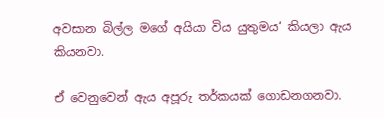අවසාන බිල්ල මගේ අයියා විය යුතුමය‘ කියලා ඇය කියනවා.

ඒ වෙනුවෙන් ඇය අපූරු තර්කයක් ගොඩනගනවා.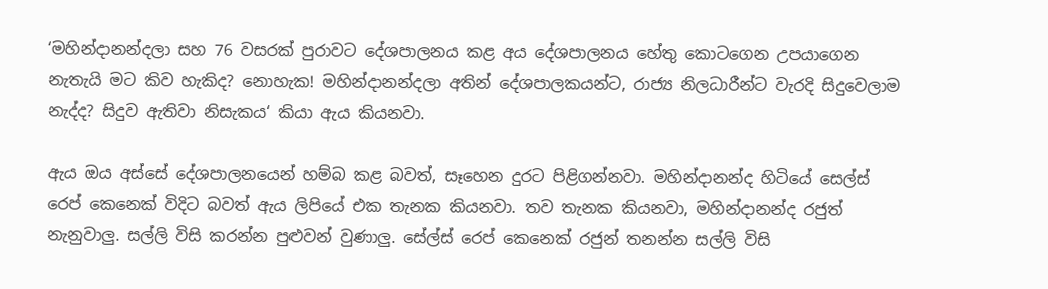‘මහින්දානන්දලා සහ 76 වසරක් පුරාවට දේශපාලනය කළ අය දේශපාලනය හේතු කොටගෙන උපයාගෙන නැතැයි මට කිව හැකිද? නොහැක! මහින්දානන්දලා අතින් දේශපාලකයන්ට, රාජ්‍ය නිලධාරීන්ට වැරදි සිදුවෙලාම නැද්ද? සිදුව ඇතිවා නිසැකය‘ කියා ඇය කියනවා.

ඇය ඔය අස්සේ දේශපාලනයෙන් හම්බ කළ බවත්, සෑහෙන දුරට පිළිගන්නවා. මහින්දානන්ද හිටියේ සෙල්ස් රෙප් කෙනෙක් විදිට බවත් ඇය ලිපියේ එක තැනක කියනවා. තව තැනක කියනවා, මහින්දානන්ද රජුත් නැනුවාලු. සල්ලි විසි කරන්න පුළුවන් වුණාලු. සේල්ස් රෙප් කෙනෙක් රජුන් තනන්න සල්ලි විසි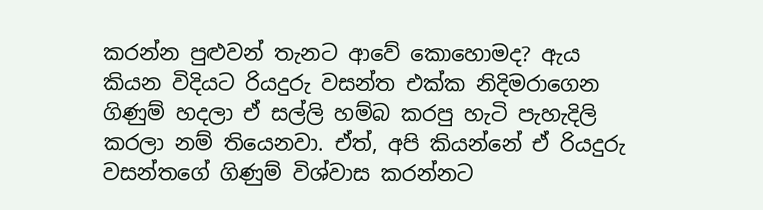කරන්න පුළුවන් තැනට ආවේ කොහොමද? ඇය කියන විදියට රියදුරු වසන්ත එක්ක නිදිමරාගෙන ගිණුම් හදලා ඒ සල්ලි හම්බ කරපු හැටි පැහැදිලි කරලා නම් තියෙනවා. ඒත්, අපි කියන්නේ ඒ රියදුරු වසන්තගේ ගිණුම් විශ්වාස කරන්නට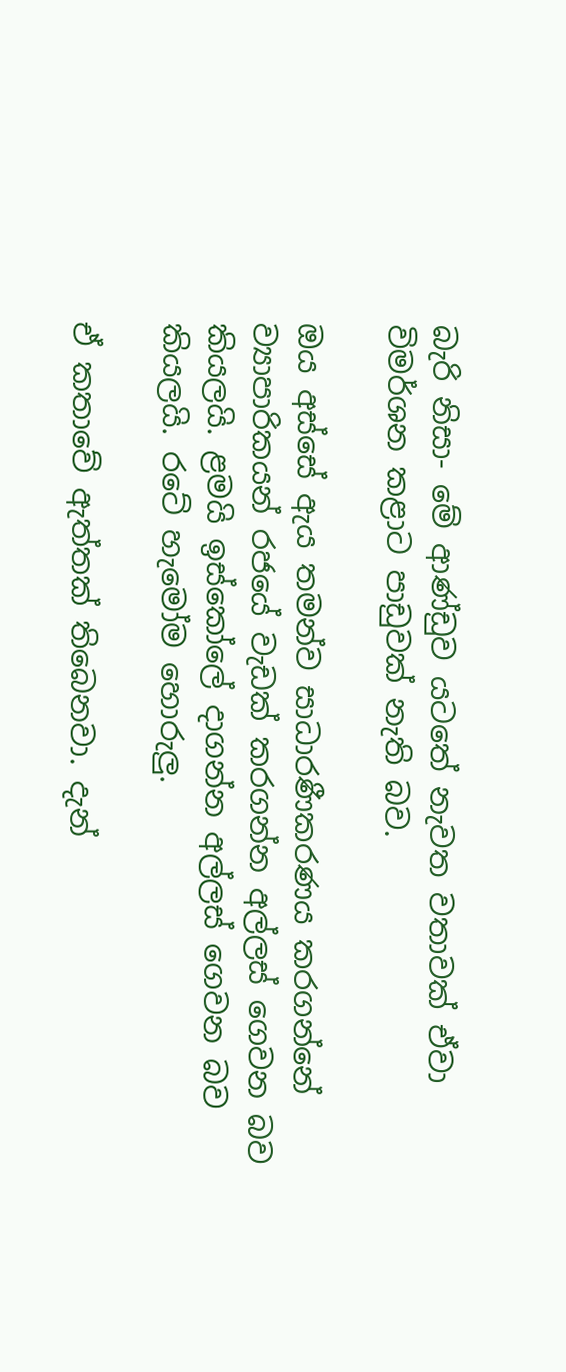බැරි නිසා- මේ ආණ්ඩුව යටතේ නැවත වතාවක් ඒවා විමර්ශන කළාට පාඩුවක් නැති බව.

ඔය අස්සේ ඇය තමන්ව සාධාරණීකරණය කරගන්නේ ව්‍යාපාරිකයන් රජයේ වැඩක් කරගන්න අල්ලස් ගෙවන බව කියලයි. ළමයි ඉස්කෝලේ දාගන්න අල්ලස් ගෙවන බව කියලයි. රටේ හැමෝම හොරුලු.

ඒ කතාවේ ඇත්තක් තිබෙනවා. දැන්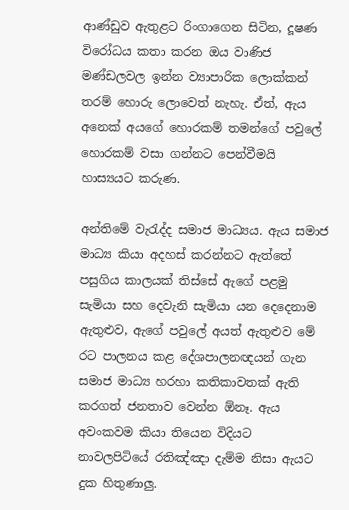ආණ්ඩුව ඇතුළට රිංගාගෙන සිටින, දූෂණ විරෝධය කතා කරන ඔය වාණිජ මණ්ඩලවල ඉන්න ව්‍යාපාරික ලොක්කන් තරම් හොරු ලොවෙත් නැහැ. ඒත්, ඇය අනෙක් අයගේ හොරකම් තමන්ගේ පවුලේ හොරකම් වසා ගන්නට පෙන්වීමයි හාස්‍යයට කරුණ.

අන්තිමේ වැරැද්ද සමාජ මාධ්‍යය. ඇය සමාජ මාධ්‍ය කියා අදහස් කරන්නට ඇත්තේ පසුගිය කාලයක් තිස්සේ ඇගේ පළමු සැමියා සහ දෙවැනි සැමියා යන දෙදෙනාම ඇතුළුව, ඇගේ පවුලේ අයත් ඇතුළුව මේ රට පාලනය කළ දේශපාලනඥයන් ගැන සමාජ මාධ්‍ය හරහා කතිකාවතක් ඇති කරගත් ජනතාව වෙන්න ඕනෑ. ඇය අවංකවම කියා තියෙන විදියට නාවලපිටියේ රතිඤ්ඤා දැම්ම නිසා ඇයට දුක හිතුණාලු.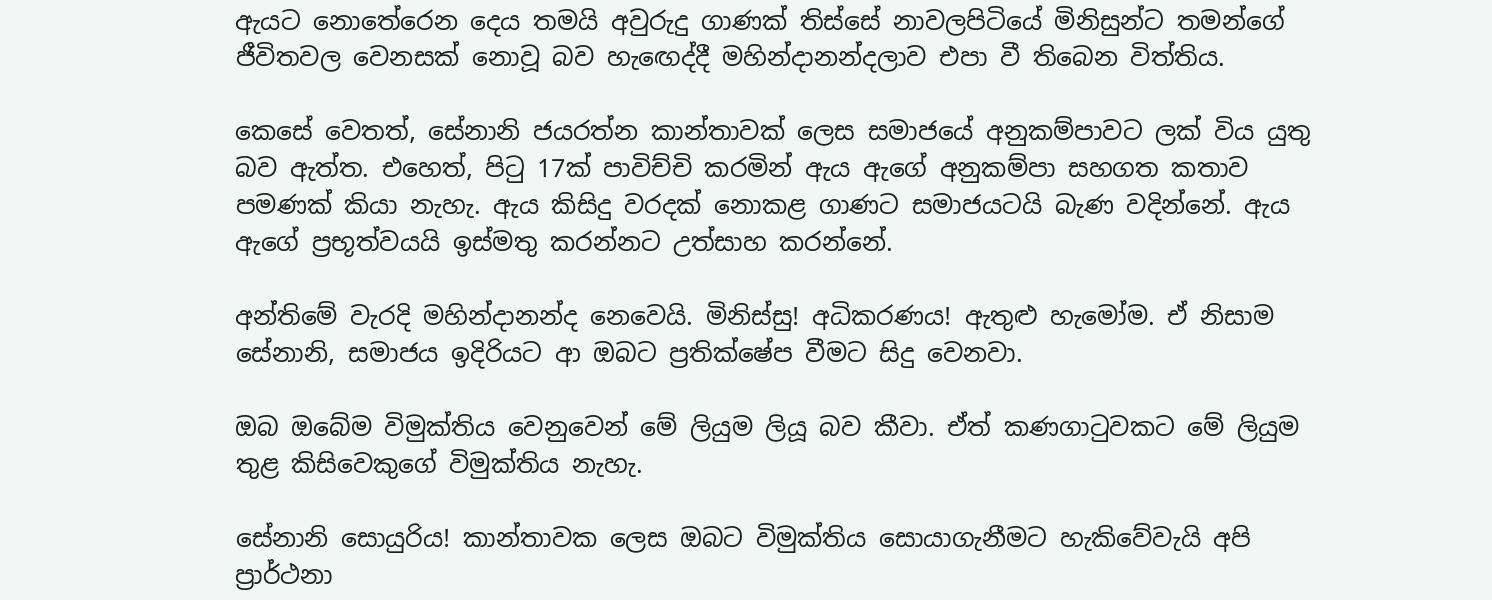ඇයට නොතේරෙන දෙය තමයි අවුරුදු ගාණක් තිස්සේ නාවලපිටියේ මිනිසුන්ට තමන්ගේ ජීවිතවල වෙනසක් නොවූ බව හැඟෙද්දී මහින්දානන්දලාව එපා වී තිබෙන විත්තිය.

කෙසේ වෙතත්, සේනානි ජයරත්න කාන්තාවක් ලෙස සමාජයේ අනුකම්පාවට ලක් විය යුතු බව ඇත්ත. එහෙත්, පිටු 17ක් පාවිච්චි කරමින් ඇය ඇගේ අනුකම්පා සහගත කතාව පමණක් කියා නැහැ. ඇය කිසිදු වරදක් නොකළ ගාණට සමාජයටයි බැණ වදින්නේ. ඇය ඇගේ ප්‍රභූත්වයයි ඉස්මතු කරන්නට උත්සාහ කරන්නේ.

අන්තිමේ වැරදි මහින්දානන්ද නෙවෙයි. මිනිස්සු! අධිකරණය! ඇතුළු හැමෝම. ඒ නිසාම සේනානි, සමාජය ඉදිරියට ආ ඔබට ප්‍රතික්ෂේප වීමට සිදු වෙනවා.

ඔබ ඔබේම විමුක්තිය වෙනුවෙන් මේ ලියුම ලියූ බව කීවා. ඒත් කණගාටුවකට මේ ලියුම තුළ කිසිවෙකුගේ විමුක්තිය නැහැ.

සේනානි සොයුරිය! කාන්තාවක ලෙස ඔබට විමුක්තිය සොයාගැනීමට හැකිවේවැයි අපි ප්‍රාර්ථනා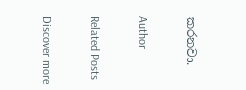කරනවා.

Author

Related Posts

Discover more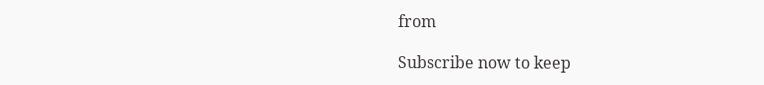from

Subscribe now to keep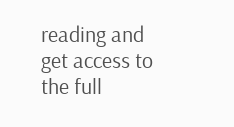reading and get access to the full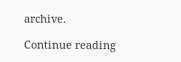archive.

Continue reading